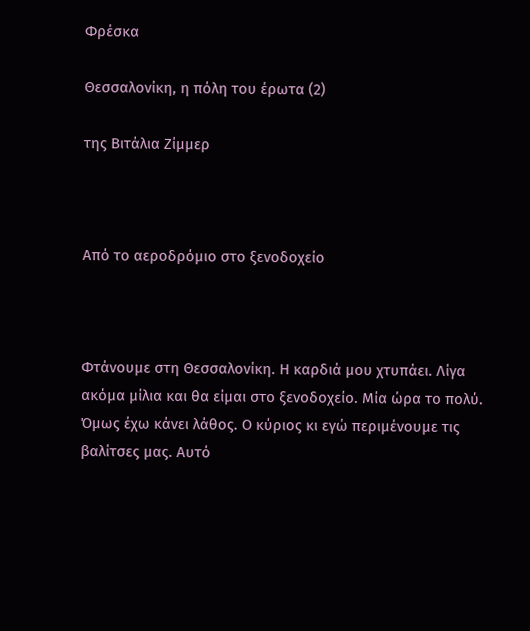Φρέσκα

Θεσσαλονίκη, η πόλη του έρωτα (2)

της Βιτάλια Ζίμμερ



Από το αεροδρόμιο στο ξενοδοχείο



Φτάνουμε στη Θεσσαλονίκη. Η καρδιά μου χτυπάει. Λίγα ακόμα μίλια και θα είμαι στο ξενοδοχείο. Μία ώρα το πολύ. Όμως έχω κάνει λάθος. Ο κύριος κι εγώ περιμένουμε τις βαλίτσες μας. Αυτό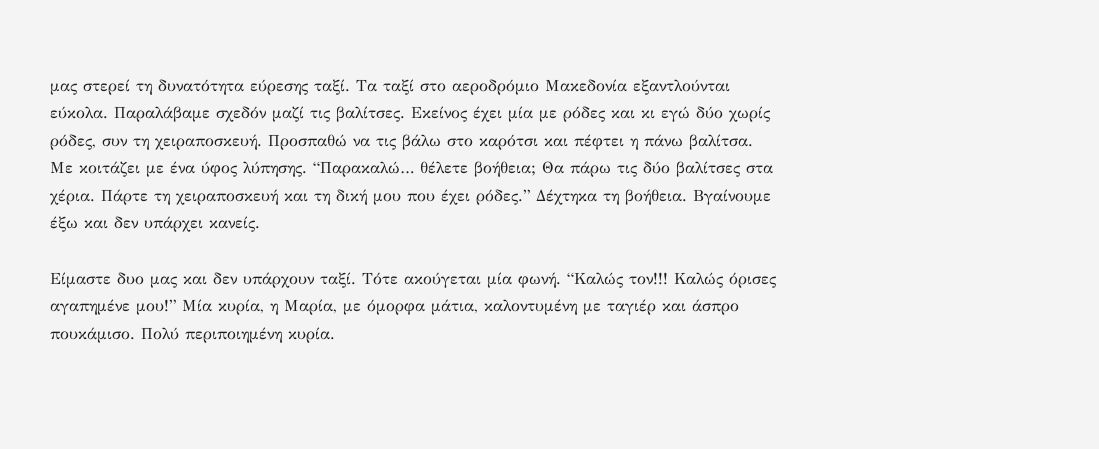μας στερεί τη δυνατότητα εύρεσης ταξί. Τα ταξί στο αεροδρόμιο Μακεδονία εξαντλούνται εύκολα. Παραλάβαμε σχεδόν μαζί τις βαλίτσες. Εκείνος έχει μία με ρόδες και κι εγώ δύο χωρίς ρόδες, συν τη χειραποσκευή. Προσπαθώ να τις βάλω στο καρότσι και πέφτει η πάνω βαλίτσα. Με κοιτάζει με ένα ύφος λύπησης. “Παρακαλώ… θέλετε βοήθεια; Θα πάρω τις δύο βαλίτσες στα χέρια. Πάρτε τη χειραποσκευή και τη δική μου που έχει ρόδες.” Δέχτηκα τη βοήθεια. Βγαίνουμε έξω και δεν υπάρχει κανείς.

Είμαστε δυο μας και δεν υπάρχουν ταξί. Τότε ακούγεται μία φωνή. “Καλώς τον!!! Καλώς όρισες αγαπημένε μου!” Μία κυρία, η Μαρία, με όμορφα μάτια, καλοντυμένη με ταγιέρ και άσπρο πουκάμισο. Πολύ περιποιημένη κυρία.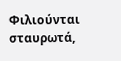Φιλιούνται σταυρωτά,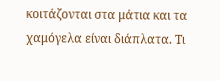κοιτάζονται στα μάτια και τα χαμόγελα είναι διάπλατα. Τι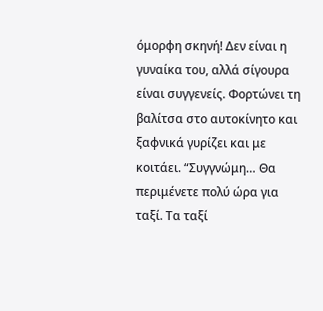όμορφη σκηνή! Δεν είναι η γυναίκα του, αλλά σίγουρα είναι συγγενείς. Φορτώνει τη βαλίτσα στο αυτοκίνητο και ξαφνικά γυρίζει και με κοιτάει. “Συγγνώμη… Θα περιμένετε πολύ ώρα για ταξί. Τα ταξί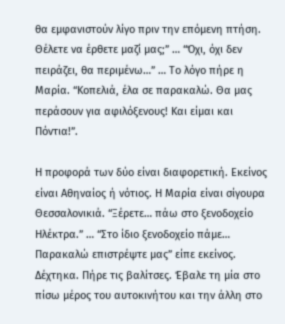θα εμφανιστούν λίγο πριν την επόμενη πτήση. Θέλετε να έρθετε μαζί μας;” … “Όχι, όχι δεν πειράζει, θα περιμένω…” … Το λόγο πήρε η Μαρία. “Κοπελιά, έλα σε παρακαλώ. Θα μας περάσουν για αφιλόξενους! Και είμαι και Πόντια!”.

Η προφορά των δύο είναι διαφορετική. Εκείνος είναι Αθηναίος ή νότιος. Η Μαρία είναι σίγουρα Θεσσαλονικιά. “Ξέρετε… πάω στο ξενοδοχείο Ηλέκτρα.” … “Στο ίδιο ξενοδοχείο πάμε… Παρακαλώ επιστρέψτε μας” είπε εκείνος. Δέχτηκα. Πήρε τις βαλίτσες. Έβαλε τη μία στο πίσω μέρος του αυτοκινήτου και την άλλη στο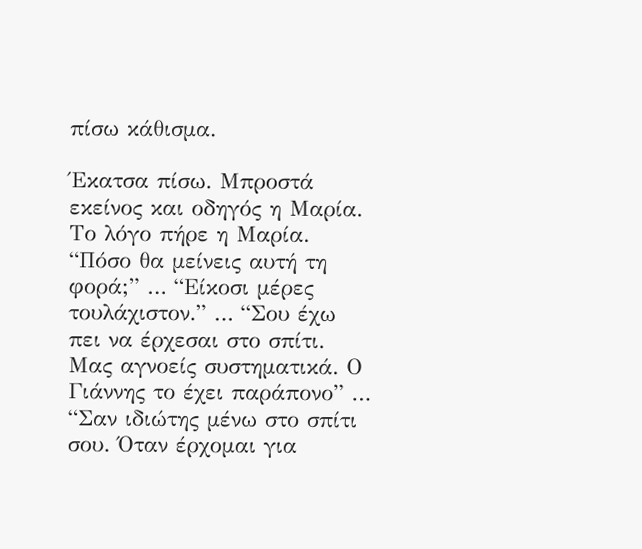πίσω κάθισμα.

Έκατσα πίσω. Μπροστά εκείνος και οδηγός η Μαρία. Το λόγο πήρε η Μαρία. “Πόσο θα μείνεις αυτή τη φορά;” … “Είκοσι μέρες τουλάχιστον.” … “Σου έχω πει να έρχεσαι στο σπίτι. Μας αγνοείς συστηματικά. Ο Γιάννης το έχει παράπονο” … “Σαν ιδιώτης μένω στο σπίτι σου. Όταν έρχομαι για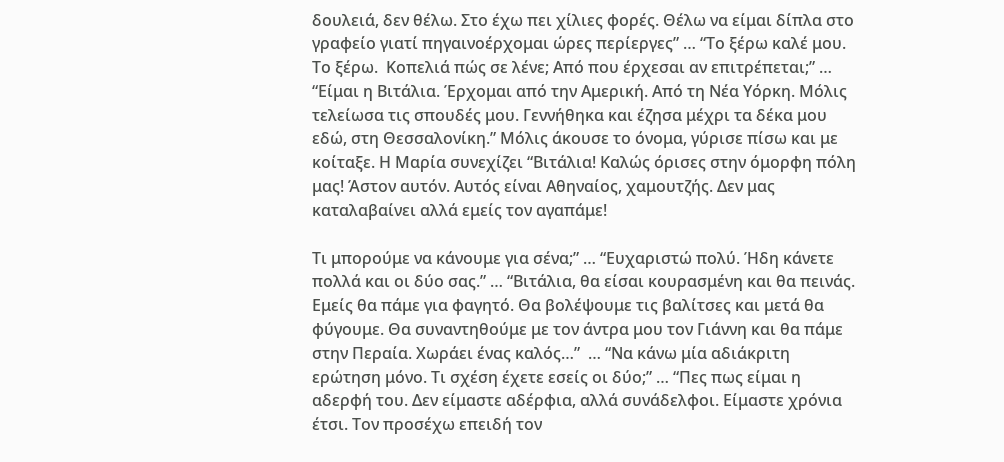δουλειά, δεν θέλω. Στο έχω πει χίλιες φορές. Θέλω να είμαι δίπλα στο γραφείο γιατί πηγαινοέρχομαι ώρες περίεργες” … “Το ξέρω καλέ μου. Το ξέρω.  Κοπελιά πώς σε λένε; Από που έρχεσαι αν επιτρέπεται;” … “Είμαι η Βιτάλια. Έρχομαι από την Αμερική. Από τη Νέα Υόρκη. Μόλις τελείωσα τις σπουδές μου. Γεννήθηκα και έζησα μέχρι τα δέκα μου εδώ, στη Θεσσαλονίκη.” Μόλις άκουσε το όνομα, γύρισε πίσω και με κοίταξε. Η Μαρία συνεχίζει “Βιτάλια! Καλώς όρισες στην όμορφη πόλη μας! Άστον αυτόν. Αυτός είναι Αθηναίος, χαμουτζής. Δεν μας καταλαβαίνει αλλά εμείς τον αγαπάμε!

Τι μπορούμε να κάνουμε για σένα;” … “Ευχαριστώ πολύ. Ήδη κάνετε πολλά και οι δύο σας.” … “Βιτάλια, θα είσαι κουρασμένη και θα πεινάς. Εμείς θα πάμε για φαγητό. Θα βολέψουμε τις βαλίτσες και μετά θα φύγουμε. Θα συναντηθούμε με τον άντρα μου τον Γιάννη και θα πάμε στην Περαία. Χωράει ένας καλός…”  … “Να κάνω μία αδιάκριτη ερώτηση μόνο. Τι σχέση έχετε εσείς οι δύο;” … “Πες πως είμαι η αδερφή του. Δεν είμαστε αδέρφια, αλλά συνάδελφοι. Είμαστε χρόνια έτσι. Τον προσέχω επειδή τον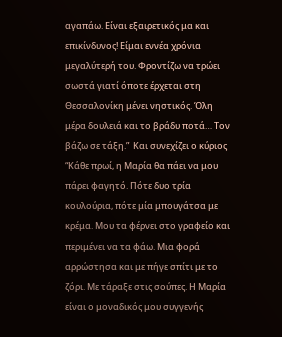αγαπάω. Είναι εξαιρετικός μα και επικίνδυνος! Είμαι εννέα χρόνια μεγαλύτερή του. Φροντίζω να τρώει σωστά γιατί όποτε έρχεται στη Θεσσαλονίκη μένει νηστικός. Όλη μέρα δουλειά και το βράδυ ποτά… Τον βάζω σε τάξη.”  Και συνεχίζει ο κύριος “Κάθε πρωί, η Μαρία θα πάει να μου πάρει φαγητό. Πότε δυο τρία κουλούρια, πότε μία μπουγάτσα με κρέμα. Μου τα φέρνει στο γραφείο και περιμένει να τα φάω. Μια φορά αρρώστησα και με πήγε σπίτι με το ζόρι. Με τάραξε στις σούπες. Η Μαρία είναι ο μοναδικός μου συγγενής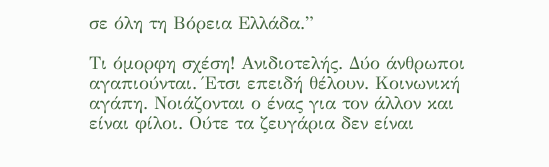σε όλη τη Βόρεια Ελλάδα.”

Τι όμορφη σχέση! Ανιδιοτελής. Δύο άνθρωποι αγαπιούνται. Έτσι επειδή θέλουν. Κοινωνική αγάπη. Νοιάζονται ο ένας για τον άλλον και είναι φίλοι. Ούτε τα ζευγάρια δεν είναι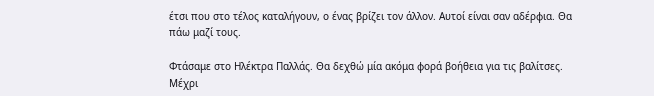έτσι που στο τέλος καταλήγουν, ο ένας βρίζει τον άλλον. Αυτοί είναι σαν αδέρφια. Θα πάω μαζί τους.

Φτάσαμε στο Ηλέκτρα Παλλάς. Θα δεχθώ μία ακόμα φορά βοήθεια για τις βαλίτσες. Μέχρι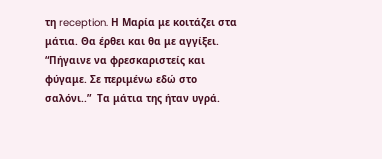τη reception. Η Μαρία με κοιτάζει στα μάτια. Θα έρθει και θα με αγγίξει. “Πήγαινε να φρεσκαριστείς και φύγαμε. Σε περιμένω εδώ στο σαλόνι..”  Τα μάτια της ήταν υγρά.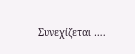Συνεχίζεται ….